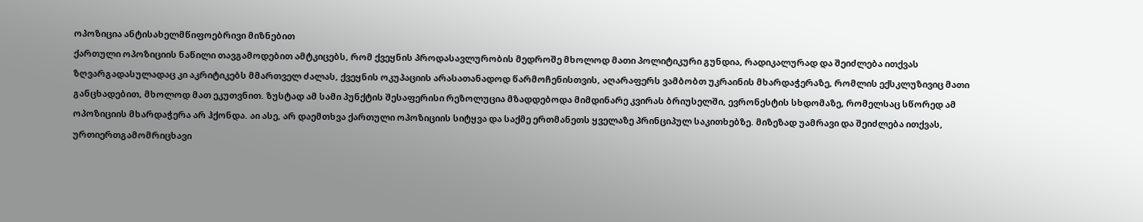ოპოზიცია ანტისახელმწიფოებრივი მიზნებით
ქართული ოპოზიციის ნაწილი თავგამოდებით ამტკიცებს, რომ ქვეყნის პროდასავლურობის მედროშე მხოლოდ მათი პოლიტიკური გუნდია, რადიკალურად და შეიძლება ითქვას ზღვარგადასულადაც კი აკრიტიკებს მმართველ ძალას, ქვეყნის ოკუპაციის არასათანადოდ წარმოჩენისთვის, აღარაფერს ვამბობთ უკრაინის მხარდაჭერაზე, რომლის ექსკლუზივიც მათი განცხადებით, მხოლოდ მათ ეკუთვნით. ზუსტად ამ სამი პუნქტის შესაფერისი რეზოლუცია მზადდებოდა მიმდინარე კვირას ბრიუსელში, ევრონესტის სხდომაზე, რომელსაც სწორედ ამ ოპოზიციის მხარდაჭერა არ ჰქონდა. აი ასე, არ დაემთხვა ქართული ოპოზიციის სიტყვა და საქმე ერთმანეთს ყველაზე პრინციპულ საკითხებზე. მიზეზად უამრავი და შეიძლება ითქვას, ურთიერთგამომრიცხავი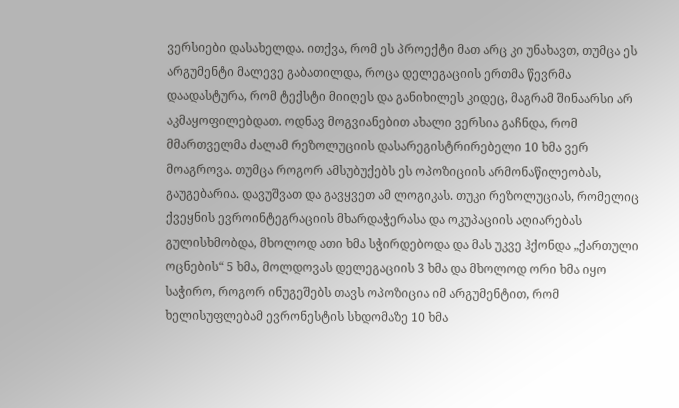ვერსიები დასახელდა. ითქვა, რომ ეს პროექტი მათ არც კი უნახავთ, თუმცა ეს არგუმენტი მალევე გაბათილდა, როცა დელეგაციის ერთმა წევრმა დაადასტურა, რომ ტექსტი მიიღეს და განიხილეს კიდეც, მაგრამ შინაარსი არ აკმაყოფილებდათ. ოდნავ მოგვიანებით ახალი ვერსია გაჩნდა, რომ მმართველმა ძალამ რეზოლუციის დასარეგისტრირებელი 10 ხმა ვერ მოაგროვა. თუმცა როგორ ამსუბუქებს ეს ოპოზიციის არმონაწილეობას, გაუგებარია. დავუშვათ და გავყვეთ ამ ლოგიკას. თუკი რეზოლუციას, რომელიც ქვეყნის ევროინტეგრაციის მხარდაჭერასა და ოკუპაციის აღიარებას გულისხმობდა, მხოლოდ ათი ხმა სჭირდებოდა და მას უკვე ჰქონდა „ქართული ოცნების“ 5 ხმა, მოლდოვას დელეგაციის 3 ხმა და მხოლოდ ორი ხმა იყო საჭირო, როგორ ინუგეშებს თავს ოპოზიცია იმ არგუმენტით, რომ ხელისუფლებამ ევრონესტის სხდომაზე 10 ხმა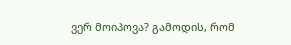ვერ მოიპოვა? გამოდის, რომ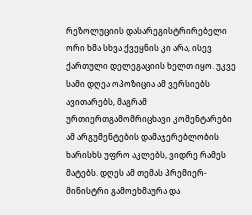რეზოლუციის დასარეგისტრირებელი ორი ხმა სხვა ქვეყნის კი არა, ისევ ქართული დელეგაციის ხელთ იყო. უკვე სამი დღეა ოპოზიცია ამ ვერსიებს ავითარებს, მაგრამ ურთიერთგამომრიცხავი კომენტარები ამ არგუმენტების დამაჯერებლობის ხარისხს უფრო აკლებს, ვიდრე რამეს მატებს. დღეს ამ თემას პრემიერ-მინისტრი გამოეხმაურა და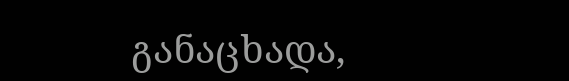განაცხადა,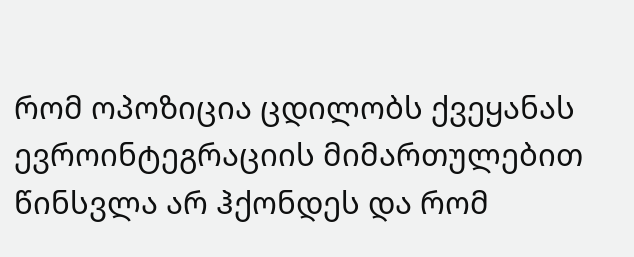რომ ოპოზიცია ცდილობს ქვეყანას ევროინტეგრაციის მიმართულებით წინსვლა არ ჰქონდეს და რომ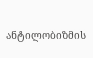ანტილობიზმის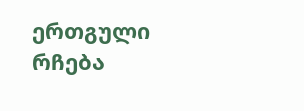ერთგული რჩება